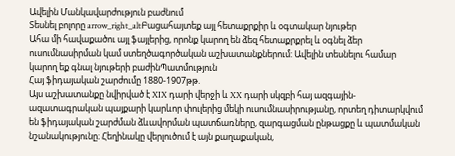Ավելին Մանկավարժություն բաժնում
Տեսնել բոլորը arrow_right_altԲացահայտեք այլ հետաքրքիր և օգտակար նյութեր
Ահա մի հավաքածու այլ ֆայլերից, որոնք կարող են ձեզ հետաքրքրել և օգնել ձեր ուսումնասիրման կամ ստեղծագործական աշխատանքներում: Ավելին տեսնելու համար կարող եք գնալ նյութերի բաժինՊատմություն
Հայ ֆիդայական շարժումը 1880-1907թթ.
Այս աշխատանքը նվիրված է XIX դարի վերջի և XX դարի սկզբի հայ ազգային-ազատագրական պայքարի կարևոր փուլերից մեկի ուսումնասիրությանը, որտեղ դիտարկվում են ֆիդայական շարժման ձևավորման պատճառները, զարգացման ընթացքը և պատմական նշանակությունը։ Հեղինակը վերլուծում է այն քաղաքական,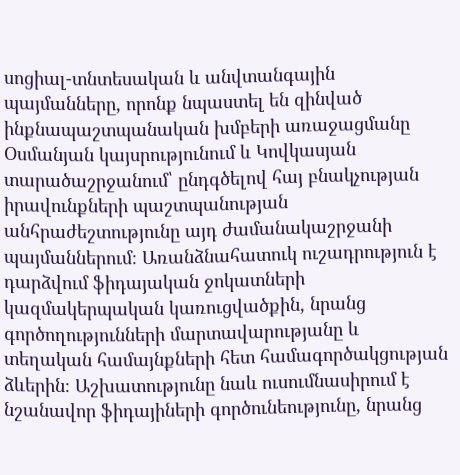սոցիալ-տնտեսական և անվտանգային պայմանները, որոնք նպաստել են զինված ինքնապաշտպանական խմբերի առաջացմանը Օսմանյան կայսրությունում և Կովկասյան տարածաշրջանում՝ ընդգծելով հայ բնակչության իրավունքների պաշտպանության անհրաժեշտությունը այդ ժամանակաշրջանի պայմաններում։ Առանձնահատուկ ուշադրություն է դարձվում ֆիդայական ջոկատների կազմակերպական կառուցվածքին, նրանց գործողությունների մարտավարությանը և տեղական համայնքների հետ համագործակցության ձևերին։ Աշխատությունը նաև ուսումնասիրում է նշանավոր ֆիդայիների գործունեությունը, նրանց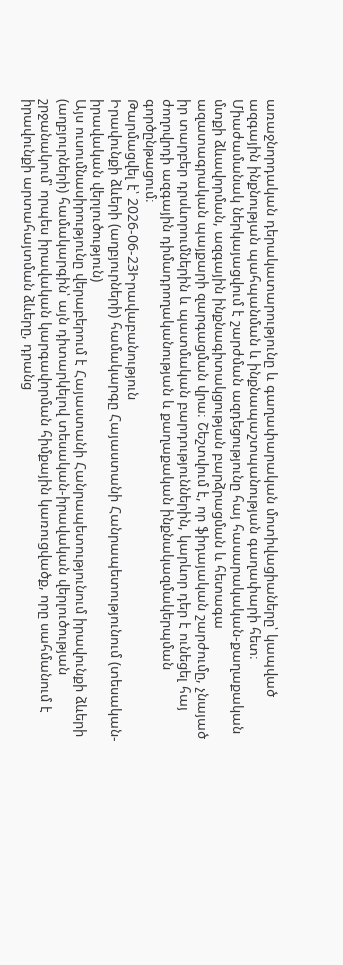առաջնորդական դերակատարությունը և գաղափարական մոտիվացիաները՝ կապված ազգային ինքնության պահպանման և ինքնապաշտպանության գաղափարի հետ։ Միաժամանակ ներկայացվում է շարժման ազդեցությունը հայ հասարակական-քաղաքական մտքի ձևավորման, ազգային ինքնագիտակցության բարձրացման և հետագա ազատագրական պայքարի զարգացման վրա։ Շեշտվում է, որ ֆիդայական շարժումը, չնայած իր տարբեր դրսևորումներին և պատմական բարդություններին, կարևոր դեր է ունեցել հայ ժողովրդի ազգային դիմադրողականության և քաղաքական ինքնակազմակերպման գործընթացում։
Թարմացվել է՝ 2026-06-23Իրավաբանություն
Իրավունքի ձևերի (աղբյուրների) համակարգը Հայաստանի Հանրապետությունում (տեսական-իրավական վերլուծություն)
Այս ուսումնասիրությունը վերաբերում է Հայաստանի Հանրապետությունում իրավունքի ձևերի (աղբյուրների) համակարգին՝ այն դիտարկելով տեսական-իրավական վերլուծության շրջանակում՝ որպես իրավական կարգավորման հիմքային կառուցվածք, որը սահմանում է իրավունքի արտահայտման ձևերը, դրանց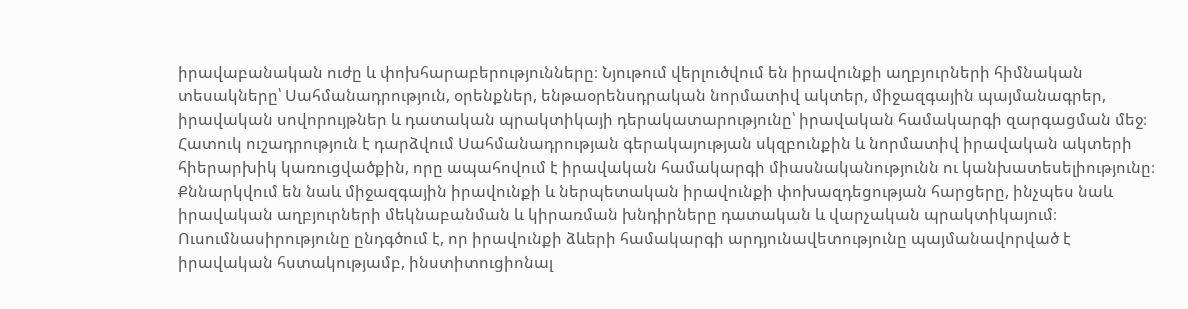իրավաբանական ուժը և փոխհարաբերությունները։ Նյութում վերլուծվում են իրավունքի աղբյուրների հիմնական տեսակները՝ Սահմանադրություն, օրենքներ, ենթաօրենսդրական նորմատիվ ակտեր, միջազգային պայմանագրեր, իրավական սովորույթներ և դատական պրակտիկայի դերակատարությունը՝ իրավական համակարգի զարգացման մեջ։ Հատուկ ուշադրություն է դարձվում Սահմանադրության գերակայության սկզբունքին և նորմատիվ իրավական ակտերի հիերարխիկ կառուցվածքին, որը ապահովում է իրավական համակարգի միասնականությունն ու կանխատեսելիությունը։ Քննարկվում են նաև միջազգային իրավունքի և ներպետական իրավունքի փոխազդեցության հարցերը, ինչպես նաև իրավական աղբյուրների մեկնաբանման և կիրառման խնդիրները դատական և վարչական պրակտիկայում։ Ուսումնասիրությունը ընդգծում է, որ իրավունքի ձևերի համակարգի արդյունավետությունը պայմանավորված է իրավական հստակությամբ, ինստիտուցիոնալ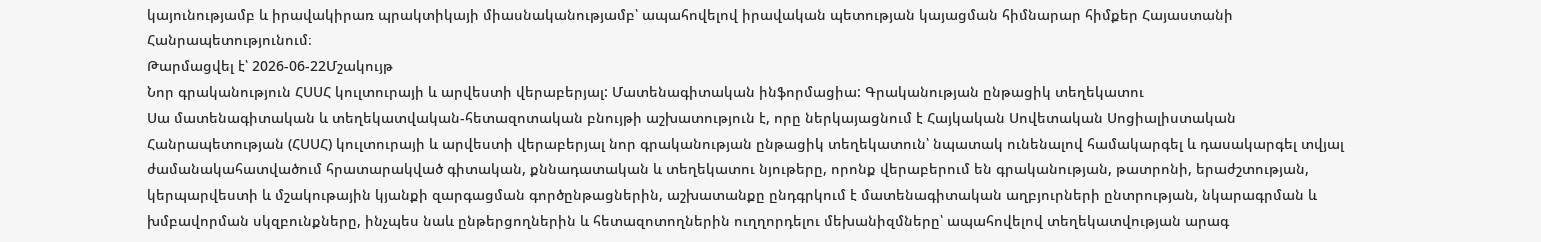կայունությամբ և իրավակիրառ պրակտիկայի միասնականությամբ՝ ապահովելով իրավական պետության կայացման հիմնարար հիմքեր Հայաստանի Հանրապետությունում։
Թարմացվել է՝ 2026-06-22Մշակույթ
Նոր գրականություն ՀՍՍՀ կուլտուրայի և արվեստի վերաբերյալ: Մատենագիտական ինֆորմացիա: Գրականության ընթացիկ տեղեկատու
Սա մատենագիտական և տեղեկատվական-հետազոտական բնույթի աշխատություն է, որը ներկայացնում է Հայկական Սովետական Սոցիալիստական Հանրապետության (ՀՍՍՀ) կուլտուրայի և արվեստի վերաբերյալ նոր գրականության ընթացիկ տեղեկատուն՝ նպատակ ունենալով համակարգել և դասակարգել տվյալ ժամանակահատվածում հրատարակված գիտական, քննադատական և տեղեկատու նյութերը, որոնք վերաբերում են գրականության, թատրոնի, երաժշտության, կերպարվեստի և մշակութային կյանքի զարգացման գործընթացներին, աշխատանքը ընդգրկում է մատենագիտական աղբյուրների ընտրության, նկարագրման և խմբավորման սկզբունքները, ինչպես նաև ընթերցողներին և հետազոտողներին ուղղորդելու մեխանիզմները՝ ապահովելով տեղեկատվության արագ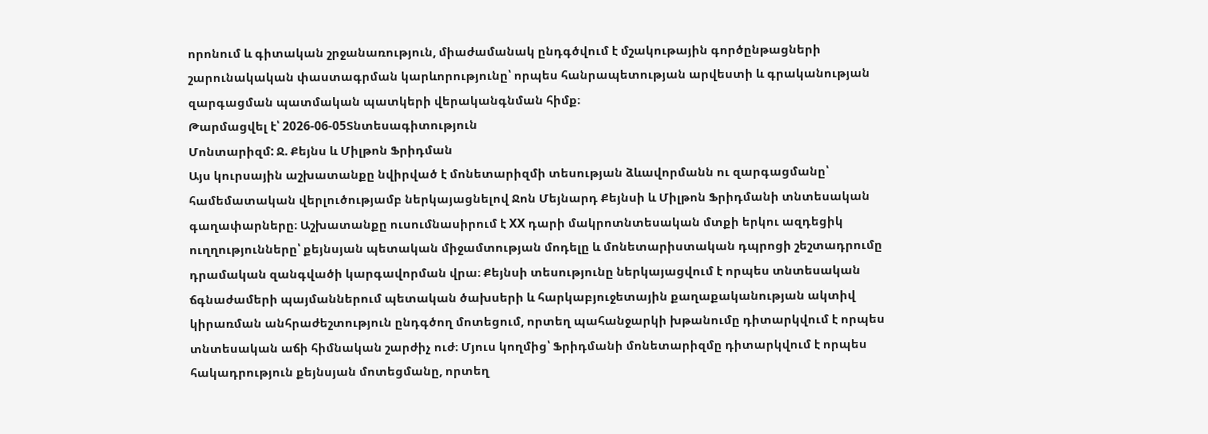որոնում և գիտական շրջանառություն, միաժամանակ ընդգծվում է մշակութային գործընթացների շարունակական փաստագրման կարևորությունը՝ որպես հանրապետության արվեստի և գրականության զարգացման պատմական պատկերի վերականգնման հիմք։
Թարմացվել է՝ 2026-06-05Տնտեսագիտություն
Մոնտարիզմ: Ջ. Քեյնս և Միլթոն Ֆրիդման
Այս կուրսային աշխատանքը նվիրված է մոնետարիզմի տեսության ձևավորմանն ու զարգացմանը՝ համեմատական վերլուծությամբ ներկայացնելով Ջոն Մեյնարդ Քեյնսի և Միլթոն Ֆրիդմանի տնտեսական գաղափարները։ Աշխատանքը ուսումնասիրում է XX դարի մակրոտնտեսական մտքի երկու ազդեցիկ ուղղությունները՝ քեյնսյան պետական միջամտության մոդելը և մոնետարիստական դպրոցի շեշտադրումը դրամական զանգվածի կարգավորման վրա։ Քեյնսի տեսությունը ներկայացվում է որպես տնտեսական ճգնաժամերի պայմաններում պետական ծախսերի և հարկաբյուջետային քաղաքականության ակտիվ կիրառման անհրաժեշտություն ընդգծող մոտեցում, որտեղ պահանջարկի խթանումը դիտարկվում է որպես տնտեսական աճի հիմնական շարժիչ ուժ։ Մյուս կողմից՝ Ֆրիդմանի մոնետարիզմը դիտարկվում է որպես հակադրություն քեյնսյան մոտեցմանը, որտեղ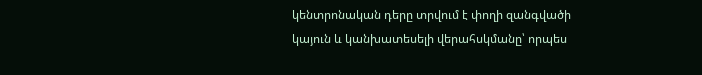կենտրոնական դերը տրվում է փողի զանգվածի կայուն և կանխատեսելի վերահսկմանը՝ որպես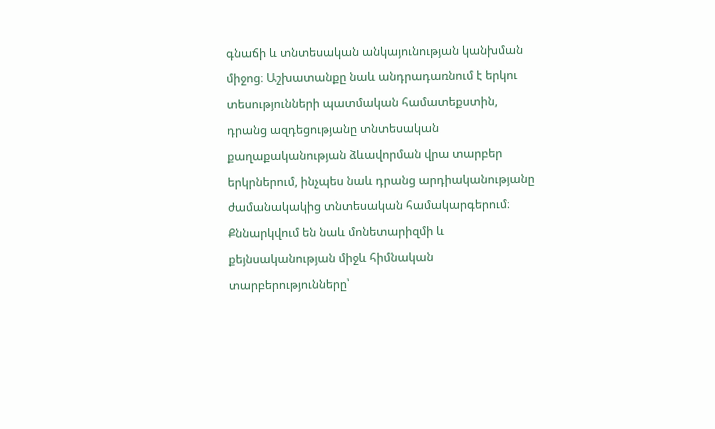գնաճի և տնտեսական անկայունության կանխման միջոց։ Աշխատանքը նաև անդրադառնում է երկու տեսությունների պատմական համատեքստին, դրանց ազդեցությանը տնտեսական քաղաքականության ձևավորման վրա տարբեր երկրներում, ինչպես նաև դրանց արդիականությանը ժամանակակից տնտեսական համակարգերում։ Քննարկվում են նաև մոնետարիզմի և քեյնսականության միջև հիմնական տարբերությունները՝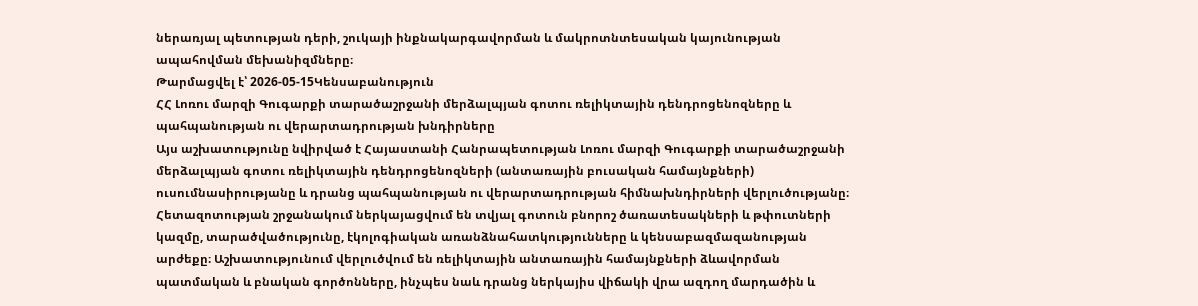ներառյալ պետության դերի, շուկայի ինքնակարգավորման և մակրոտնտեսական կայունության ապահովման մեխանիզմները։
Թարմացվել է՝ 2026-05-15Կենսաբանություն
ՀՀ Լոռու մարզի Գուգարքի տարածաշրջանի մերձալպյան գոտու ռելիկտային դենդրոցենոզները և պահպանության ու վերարտադրության խնդիրները
Այս աշխատությունը նվիրված է Հայաստանի Հանրապետության Լոռու մարզի Գուգարքի տարածաշրջանի մերձալպյան գոտու ռելիկտային դենդրոցենոզների (անտառային բուսական համայնքների) ուսումնասիրությանը և դրանց պահպանության ու վերարտադրության հիմնախնդիրների վերլուծությանը։ Հետազոտության շրջանակում ներկայացվում են տվյալ գոտուն բնորոշ ծառատեսակների և թփուտների կազմը, տարածվածությունը, էկոլոգիական առանձնահատկությունները և կենսաբազմազանության արժեքը։ Աշխատությունում վերլուծվում են ռելիկտային անտառային համայնքների ձևավորման պատմական և բնական գործոնները, ինչպես նաև դրանց ներկայիս վիճակի վրա ազդող մարդածին և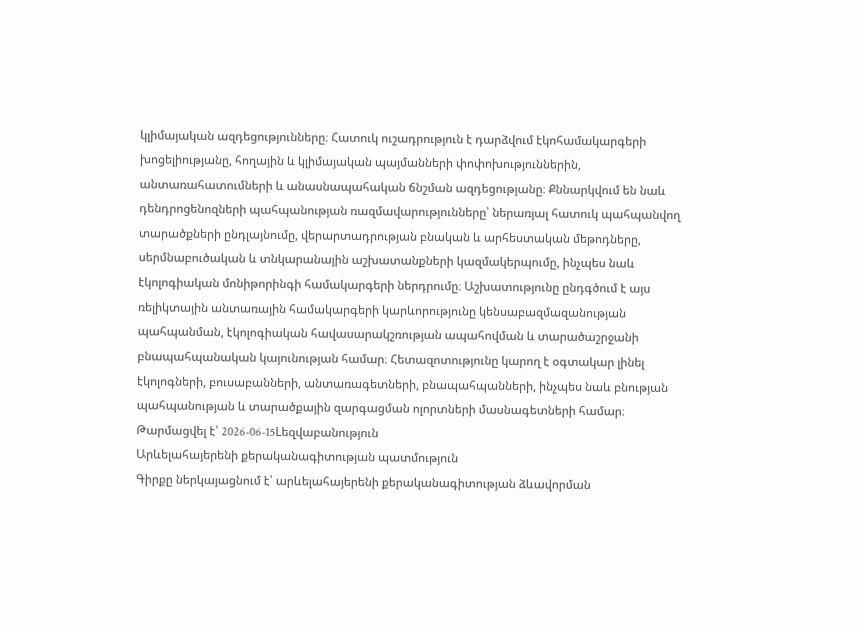կլիմայական ազդեցությունները։ Հատուկ ուշադրություն է դարձվում էկոհամակարգերի խոցելիությանը, հողային և կլիմայական պայմանների փոփոխություններին, անտառահատումների և անասնապահական ճնշման ազդեցությանը։ Քննարկվում են նաև դենդրոցենոզների պահպանության ռազմավարությունները՝ ներառյալ հատուկ պահպանվող տարածքների ընդլայնումը, վերարտադրության բնական և արհեստական մեթոդները, սերմնաբուծական և տնկարանային աշխատանքների կազմակերպումը, ինչպես նաև էկոլոգիական մոնիթորինգի համակարգերի ներդրումը։ Աշխատությունը ընդգծում է այս ռելիկտային անտառային համակարգերի կարևորությունը կենսաբազմազանության պահպանման, էկոլոգիական հավասարակշռության ապահովման և տարածաշրջանի բնապահպանական կայունության համար։ Հետազոտությունը կարող է օգտակար լինել էկոլոգների, բուսաբանների, անտառագետների, բնապահպանների, ինչպես նաև բնության պահպանության և տարածքային զարգացման ոլորտների մասնագետների համար։
Թարմացվել է՝ 2026-06-15Lեզվաբանություն
Արևելահայերենի քերականագիտության պատմություն
Գիրքը ներկայացնում է՝ արևելահայերենի քերականագիտության ձևավորման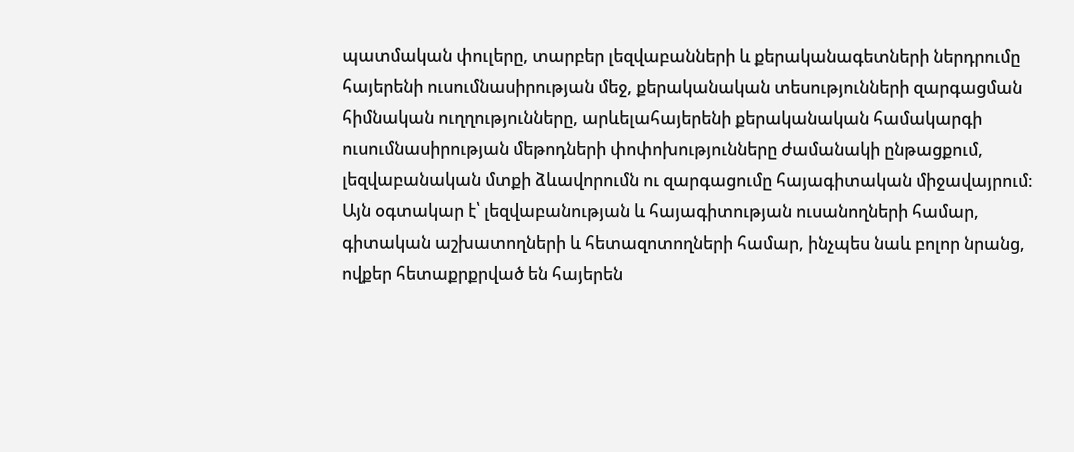պատմական փուլերը, տարբեր լեզվաբանների և քերականագետների ներդրումը հայերենի ուսումնասիրության մեջ, քերականական տեսությունների զարգացման հիմնական ուղղությունները, արևելահայերենի քերականական համակարգի ուսումնասիրության մեթոդների փոփոխությունները ժամանակի ընթացքում, լեզվաբանական մտքի ձևավորումն ու զարգացումը հայագիտական միջավայրում։ Այն օգտակար է՝ լեզվաբանության և հայագիտության ուսանողների համար, գիտական աշխատողների և հետազոտողների համար, ինչպես նաև բոլոր նրանց, ովքեր հետաքրքրված են հայերեն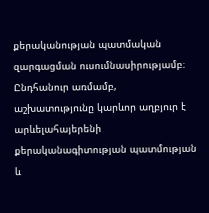քերականության պատմական զարգացման ուսումնասիրությամբ։ Ընդհանուր առմամբ, աշխատությունը կարևոր աղբյուր է արևելահայերենի քերականագիտության պատմության և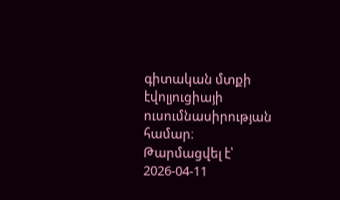գիտական մտքի էվոլյուցիայի ուսումնասիրության համար։
Թարմացվել է՝ 2026-04-11